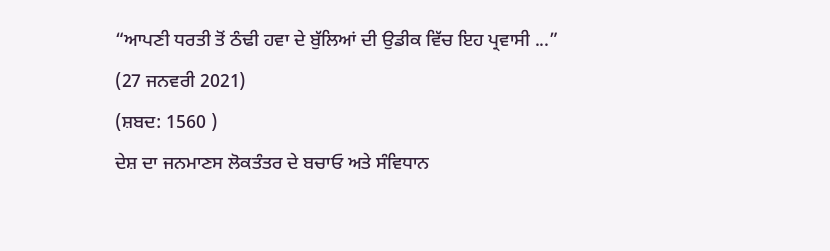“ਆਪਣੀ ਧਰਤੀ ਤੋਂ ਠੰਢੀ ਹਵਾ ਦੇ ਬੁੱਲਿਆਂ ਦੀ ਉਡੀਕ ਵਿੱਚ ਇਹ ਪ੍ਰਵਾਸੀ ...”
(27 ਜਨਵਰੀ 2021)
(ਸ਼ਬਦ: 1560 )
ਦੇਸ਼ ਦਾ ਜਨਮਾਣਸ ਲੋਕਤੰਤਰ ਦੇ ਬਚਾਓ ਅਤੇ ਸੰਵਿਧਾਨ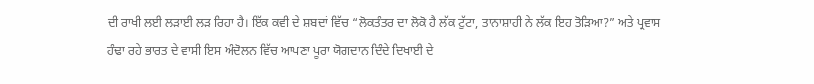ਦੀ ਰਾਖੀ ਲਈ ਲੜਾਈ ਲੜ ਰਿਹਾ ਹੈ। ਇੱਕ ਕਵੀ ਦੇ ਸ਼ਬਦਾਂ ਵਿੱਚ “ਲੋਕਤੰਤਰ ਦਾ ਲੋਕੋ ਹੈ ਲੱਕ ਟੁੱਟਾ, ਤਾਨਾਸ਼ਾਹੀ ਨੇ ਲੱਕ ਇਹ ਤੋੜਿਆ?” ਅਤੇ ਪ੍ਰਵਾਸ ਹੰਢਾ ਰਹੇ ਭਾਰਤ ਦੇ ਵਾਸੀ ਇਸ ਅੰਦੋਲਨ ਵਿੱਚ ਆਪਣਾ ਪੂਰਾ ਯੋਗਦਾਨ ਦਿੰਦੇ ਦਿਖਾਈ ਦੇ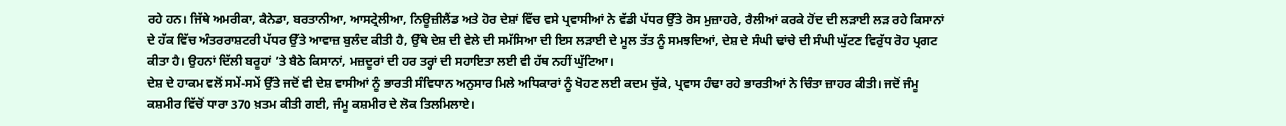ਰਹੇ ਹਨ। ਜਿੱਥੇ ਅਮਰੀਕਾ, ਕੈਨੇਡਾ, ਬਰਤਾਨੀਆ, ਆਸਟ੍ਰੇਲੀਆ, ਨਿਊਜ਼ੀਲੈਂਡ ਅਤੇ ਹੋਰ ਦੇਸ਼ਾਂ ਵਿੱਚ ਵਸੇ ਪ੍ਰਵਾਸੀਆਂ ਨੇ ਵੱਡੀ ਪੱਧਰ ਉੱਤੇ ਰੋਸ ਮੁਜ਼ਾਹਰੇ, ਰੈਲੀਆਂ ਕਰਕੇ ਹੋਂਦ ਦੀ ਲੜਾਈ ਲੜ ਰਹੇ ਕਿਸਾਨਾਂ ਦੇ ਹੱਕ ਵਿੱਚ ਅੰਤਰਰਾਸ਼ਟਰੀ ਪੱਧਰ ਉੱਤੇ ਆਵਾਜ਼ ਬੁਲੰਦ ਕੀਤੀ ਹੈ, ਉੱਥੇ ਦੇਸ਼ ਦੀ ਵੇਲੇ ਦੀ ਸਮੱਸਿਆ ਦੀ ਇਸ ਲੜਾਈ ਦੇ ਮੂਲ ਤੱਤ ਨੂੰ ਸਮਝਦਿਆਂ, ਦੇਸ਼ ਦੇ ਸੰਘੀ ਢਾਂਚੇ ਦੀ ਸੰਘੀ ਘੁੱਟਣ ਵਿਰੁੱਧ ਰੋਹ ਪ੍ਰਗਟ ਕੀਤਾ ਹੈ। ਉਹਨਾਂ ਦਿੱਲੀ ਬਰੂਹਾਂ ’ਤੇ ਬੈਠੇ ਕਿਸਾਨਾਂ, ਮਜ਼ਦੂਰਾਂ ਦੀ ਹਰ ਤਰ੍ਹਾਂ ਦੀ ਸਹਾਇਤਾ ਲਈ ਵੀ ਹੱਥ ਨਹੀਂ ਘੁੱਟਿਆ।
ਦੇਸ਼ ਦੇ ਹਾਕਮ ਵਲੋਂ ਸਮੇਂ-ਸਮੇਂ ਉੱਤੇ ਜਦੋਂ ਵੀ ਦੇਸ਼ ਵਾਸੀਆਂ ਨੂੰ ਭਾਰਤੀ ਸੰਵਿਧਾਨ ਅਨੁਸਾਰ ਮਿਲੇ ਅਧਿਕਾਰਾਂ ਨੂੰ ਖੋਹਣ ਲਈ ਕਦਮ ਚੁੱਕੇ, ਪ੍ਰਵਾਸ ਹੰਢਾ ਰਹੇ ਭਾਰਤੀਆਂ ਨੇ ਚਿੰਤਾ ਜ਼ਾਹਰ ਕੀਤੀ। ਜਦੋਂ ਜੰਮੂ ਕਸ਼ਮੀਰ ਵਿੱਚੋਂ ਧਾਰਾ 370 ਖ਼ਤਮ ਕੀਤੀ ਗਈ, ਜੰਮੂ ਕਸ਼ਮੀਰ ਦੇ ਲੋਕ ਤਿਲਮਿਲਾਏ।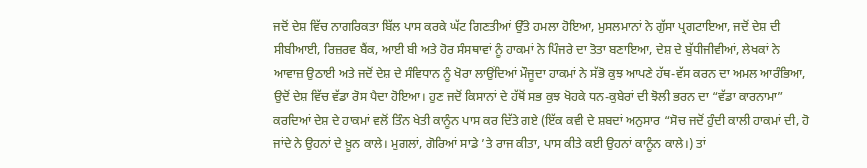ਜਦੋਂ ਦੇਸ਼ ਵਿੱਚ ਨਾਗਰਿਕਤਾ ਬਿੱਲ ਪਾਸ ਕਰਕੇ ਘੱਟ ਗਿਣਤੀਆਂ ਉੱਤੇ ਹਮਲਾ ਹੋਇਆ, ਮੁਸਲਮਾਨਾਂ ਨੇ ਗੁੱਸਾ ਪ੍ਰਗਟਾਇਆ, ਜਦੋਂ ਦੇਸ਼ ਦੀ ਸੀਬੀਆਈ, ਰਿਜ਼ਰਵ ਬੈਂਕ, ਆਈ ਬੀ ਅਤੇ ਹੋਰ ਸੰਸਥਾਵਾਂ ਨੂੰ ਹਾਕਮਾਂ ਨੇ ਪਿੰਜਰੇ ਦਾ ਤੋਤਾ ਬਣਾਇਆ, ਦੇਸ਼ ਦੇ ਬੁੱਧੀਜੀਵੀਆਂ, ਲੇਖਕਾਂ ਨੇ ਆਵਾਜ਼ ਉਠਾਈ ਅਤੇ ਜਦੋਂ ਦੇਸ਼ ਦੇ ਸੰਵਿਧਾਨ ਨੂੰ ਖੋਰਾ ਲਾਉਂਦਿਆਂ ਮੌਜੂਦਾ ਹਾਕਮਾਂ ਨੇ ਸੱਭੋ ਕੁਝ ਆਪਣੇ ਹੱਥ-ਵੱਸ ਕਰਨ ਦਾ ਅਮਲ ਆਰੰਭਿਆ, ਉਦੋਂ ਦੇਸ਼ ਵਿੱਚ ਵੱਡਾ ਰੋਸ ਪੈਦਾ ਹੋਇਆ। ਹੁਣ ਜਦੋਂ ਕਿਸਾਨਾਂ ਦੇ ਹੱਥੋਂ ਸਭ ਕੁਝ ਖੋਹਕੇ ਧਨ-ਕੁਬੇਰਾਂ ਦੀ ਝੋਲੀ ਭਰਨ ਦਾ “ਵੱਡਾ ਕਾਰਨਾਮਾ” ਕਰਦਿਆਂ ਦੇਸ਼ ਦੇ ਹਾਕਮਾਂ ਵਲੋਂ ਤਿੰਨ ਖੇਤੀ ਕਾਨੂੰਨ ਪਾਸ ਕਰ ਦਿੱਤੇ ਗਏ (ਇੱਕ ਕਵੀ ਦੇ ਸ਼ਬਦਾਂ ਅਨੁਸਾਰ “ਸੋਚ ਜਦੋਂ ਹੁੰਦੀ ਕਾਲੀ ਹਾਕਮਾਂ ਦੀ, ਹੋ ਜਾਂਦੇ ਨੇ ਉਹਨਾਂ ਦੇ ਖ਼ੂਨ ਕਾਲੇ। ਮੁਗਲਾਂ, ਗੋਰਿਆਂ ਸਾਡੇ ’ਤੇ ਰਾਜ ਕੀਤਾ, ਪਾਸ ਕੀਤੇ ਕਈ ਉਹਨਾਂ ਕਾਨੂੰਨ ਕਾਲੇ।) ਤਾਂ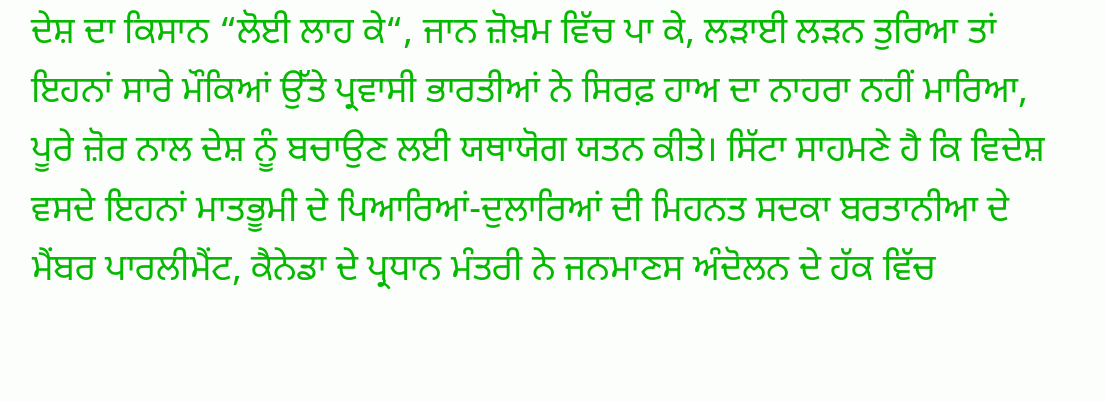ਦੇਸ਼ ਦਾ ਕਿਸਾਨ “ਲੋਈ ਲਾਹ ਕੇ“, ਜਾਨ ਜ਼ੋਖ਼ਮ ਵਿੱਚ ਪਾ ਕੇ, ਲੜਾਈ ਲੜਨ ਤੁਰਿਆ ਤਾਂ ਇਹਨਾਂ ਸਾਰੇ ਮੌਕਿਆਂ ਉੱਤੇ ਪ੍ਰਵਾਸੀ ਭਾਰਤੀਆਂ ਨੇ ਸਿਰਫ਼ ਹਾਅ ਦਾ ਨਾਹਰਾ ਨਹੀਂ ਮਾਰਿਆ, ਪੂਰੇ ਜ਼ੋਰ ਨਾਲ ਦੇਸ਼ ਨੂੰ ਬਚਾਉਣ ਲਈ ਯਥਾਯੋਗ ਯਤਨ ਕੀਤੇ। ਸਿੱਟਾ ਸਾਹਮਣੇ ਹੈ ਕਿ ਵਿਦੇਸ਼ ਵਸਦੇ ਇਹਨਾਂ ਮਾਤਭੂਮੀ ਦੇ ਪਿਆਰਿਆਂ-ਦੁਲਾਰਿਆਂ ਦੀ ਮਿਹਨਤ ਸਦਕਾ ਬਰਤਾਨੀਆ ਦੇ ਮੈਂਬਰ ਪਾਰਲੀਮੈਂਟ, ਕੈਨੇਡਾ ਦੇ ਪ੍ਰਧਾਨ ਮੰਤਰੀ ਨੇ ਜਨਮਾਣਸ ਅੰਦੋਲਨ ਦੇ ਹੱਕ ਵਿੱਚ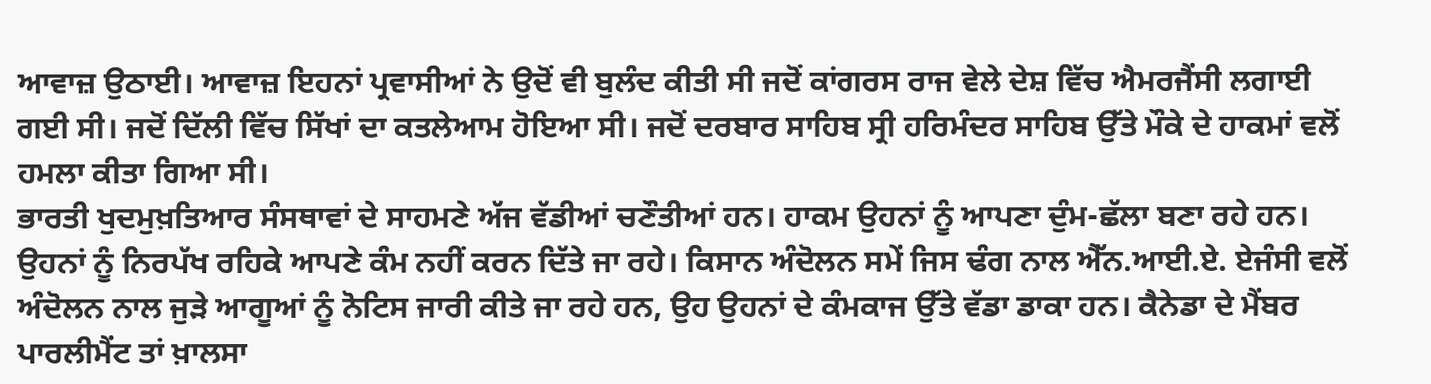ਆਵਾਜ਼ ਉਠਾਈ। ਆਵਾਜ਼ ਇਹਨਾਂ ਪ੍ਰਵਾਸੀਆਂ ਨੇ ਉਦੋਂ ਵੀ ਬੁਲੰਦ ਕੀਤੀ ਸੀ ਜਦੋਂ ਕਾਂਗਰਸ ਰਾਜ ਵੇਲੇ ਦੇਸ਼ ਵਿੱਚ ਐਮਰਜੈਂਸੀ ਲਗਾਈ ਗਈ ਸੀ। ਜਦੋਂ ਦਿੱਲੀ ਵਿੱਚ ਸਿੱਖਾਂ ਦਾ ਕਤਲੇਆਮ ਹੋਇਆ ਸੀ। ਜਦੋਂ ਦਰਬਾਰ ਸਾਹਿਬ ਸ੍ਰੀ ਹਰਿਮੰਦਰ ਸਾਹਿਬ ਉੱਤੇ ਮੌਕੇ ਦੇ ਹਾਕਮਾਂ ਵਲੋਂ ਹਮਲਾ ਕੀਤਾ ਗਿਆ ਸੀ।
ਭਾਰਤੀ ਖੁਦਮੁਖ਼ਤਿਆਰ ਸੰਸਥਾਵਾਂ ਦੇ ਸਾਹਮਣੇ ਅੱਜ ਵੱਡੀਆਂ ਚਣੌਤੀਆਂ ਹਨ। ਹਾਕਮ ਉਹਨਾਂ ਨੂੰ ਆਪਣਾ ਦੁੰਮ-ਛੱਲਾ ਬਣਾ ਰਹੇ ਹਨ। ਉਹਨਾਂ ਨੂੰ ਨਿਰਪੱਖ ਰਹਿਕੇ ਆਪਣੇ ਕੰਮ ਨਹੀਂ ਕਰਨ ਦਿੱਤੇ ਜਾ ਰਹੇ। ਕਿਸਾਨ ਅੰਦੋਲਨ ਸਮੇਂ ਜਿਸ ਢੰਗ ਨਾਲ ਐੱਨ.ਆਈ.ਏ. ਏਜੰਸੀ ਵਲੋਂ ਅੰਦੋਲਨ ਨਾਲ ਜੁੜੇ ਆਗੂਆਂ ਨੂੰ ਨੋਟਿਸ ਜਾਰੀ ਕੀਤੇ ਜਾ ਰਹੇ ਹਨ, ਉਹ ਉਹਨਾਂ ਦੇ ਕੰਮਕਾਜ ਉੱਤੇ ਵੱਡਾ ਡਾਕਾ ਹਨ। ਕੈਨੇਡਾ ਦੇ ਮੈਂਬਰ ਪਾਰਲੀਮੈਂਟ ਤਾਂ ਖ਼ਾਲਸਾ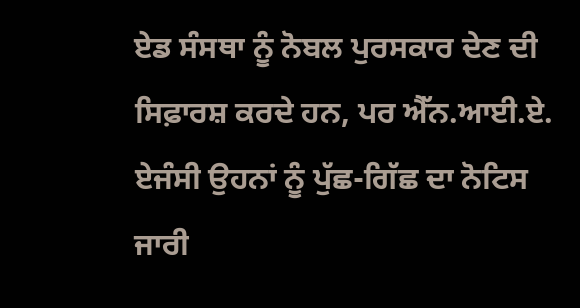ਏਡ ਸੰਸਥਾ ਨੂੰ ਨੋਬਲ ਪੁਰਸਕਾਰ ਦੇਣ ਦੀ ਸਿਫ਼ਾਰਸ਼ ਕਰਦੇ ਹਨ, ਪਰ ਐੱਨ.ਆਈ.ਏ. ਏਜੰਸੀ ਉਹਨਾਂ ਨੂੰ ਪੁੱਛ-ਗਿੱਛ ਦਾ ਨੋਟਿਸ ਜਾਰੀ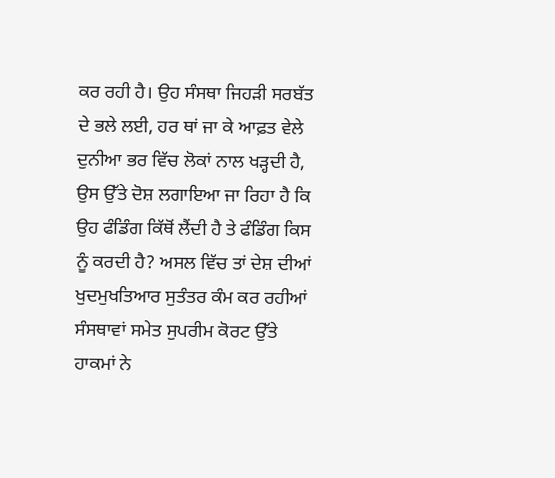ਕਰ ਰਹੀ ਹੈ। ਉਹ ਸੰਸਥਾ ਜਿਹੜੀ ਸਰਬੱਤ ਦੇ ਭਲੇ ਲਈ, ਹਰ ਥਾਂ ਜਾ ਕੇ ਆਫ਼ਤ ਵੇਲੇ ਦੁਨੀਆ ਭਰ ਵਿੱਚ ਲੋਕਾਂ ਨਾਲ ਖੜ੍ਹਦੀ ਹੈ, ਉਸ ਉੱਤੇ ਦੋਸ਼ ਲਗਾਇਆ ਜਾ ਰਿਹਾ ਹੈ ਕਿ ਉਹ ਫੰਡਿੰਗ ਕਿੱਥੋਂ ਲੈਂਦੀ ਹੈ ਤੇ ਫੰਡਿੰਗ ਕਿਸ ਨੂੰ ਕਰਦੀ ਹੈ? ਅਸਲ ਵਿੱਚ ਤਾਂ ਦੇਸ਼ ਦੀਆਂ ਖੁਦਮੁਖਤਿਆਰ ਸੁਤੰਤਰ ਕੰਮ ਕਰ ਰਹੀਆਂ ਸੰਸਥਾਵਾਂ ਸਮੇਤ ਸੁਪਰੀਮ ਕੋਰਟ ਉੱਤੇ ਹਾਕਮਾਂ ਨੇ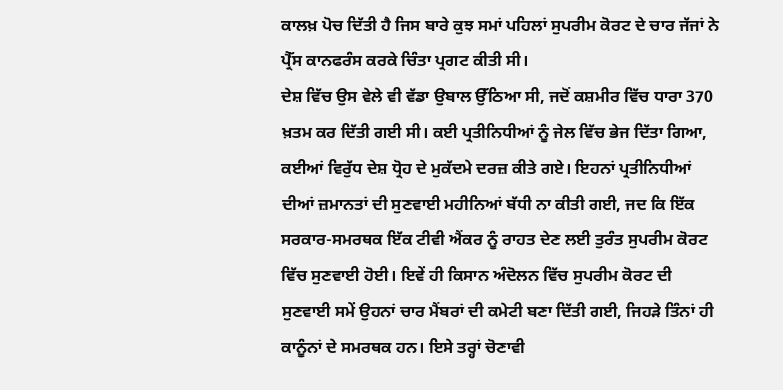ਕਾਲਖ਼ ਪੋਚ ਦਿੱਤੀ ਹੈ ਜਿਸ ਬਾਰੇ ਕੁਝ ਸਮਾਂ ਪਹਿਲਾਂ ਸੁਪਰੀਮ ਕੋਰਟ ਦੇ ਚਾਰ ਜੱਜਾਂ ਨੇ ਪ੍ਰੈੱਸ ਕਾਨਫਰੰਸ ਕਰਕੇ ਚਿੰਤਾ ਪ੍ਰਗਟ ਕੀਤੀ ਸੀ।
ਦੇਸ਼ ਵਿੱਚ ਉਸ ਵੇਲੇ ਵੀ ਵੱਡਾ ਉਬਾਲ ਉੱਠਿਆ ਸੀ, ਜਦੋਂ ਕਸ਼ਮੀਰ ਵਿੱਚ ਧਾਰਾ 370 ਖ਼ਤਮ ਕਰ ਦਿੱਤੀ ਗਈ ਸੀ। ਕਈ ਪ੍ਰਤੀਨਿਧੀਆਂ ਨੂੰ ਜੇਲ ਵਿੱਚ ਭੇਜ ਦਿੱਤਾ ਗਿਆ, ਕਈਆਂ ਵਿਰੁੱਧ ਦੇਸ਼ ਧ੍ਰੋਹ ਦੇ ਮੁਕੱਦਮੇ ਦਰਜ਼ ਕੀਤੇ ਗਏ। ਇਹਨਾਂ ਪ੍ਰਤੀਨਿਧੀਆਂ ਦੀਆਂ ਜ਼ਮਾਨਤਾਂ ਦੀ ਸੁਣਵਾਈ ਮਹੀਨਿਆਂ ਬੱਧੀ ਨਾ ਕੀਤੀ ਗਈ, ਜਦ ਕਿ ਇੱਕ ਸਰਕਾਰ-ਸਮਰਥਕ ਇੱਕ ਟੀਵੀ ਐਂਕਰ ਨੂੰ ਰਾਹਤ ਦੇਣ ਲਈ ਤੁਰੰਤ ਸੁਪਰੀਮ ਕੋਰਟ ਵਿੱਚ ਸੁਣਵਾਈ ਹੋਈ। ਇਵੇਂ ਹੀ ਕਿਸਾਨ ਅੰਦੋਲਨ ਵਿੱਚ ਸੁਪਰੀਮ ਕੋਰਟ ਦੀ ਸੁਣਵਾਈ ਸਮੇਂ ਉਹਨਾਂ ਚਾਰ ਮੈਂਬਰਾਂ ਦੀ ਕਮੇਟੀ ਬਣਾ ਦਿੱਤੀ ਗਈ, ਜਿਹੜੇ ਤਿੰਨਾਂ ਹੀ ਕਾਨੂੰਨਾਂ ਦੇ ਸਮਰਥਕ ਹਨ। ਇਸੇ ਤਰ੍ਹਾਂ ਚੋਣਾਵੀ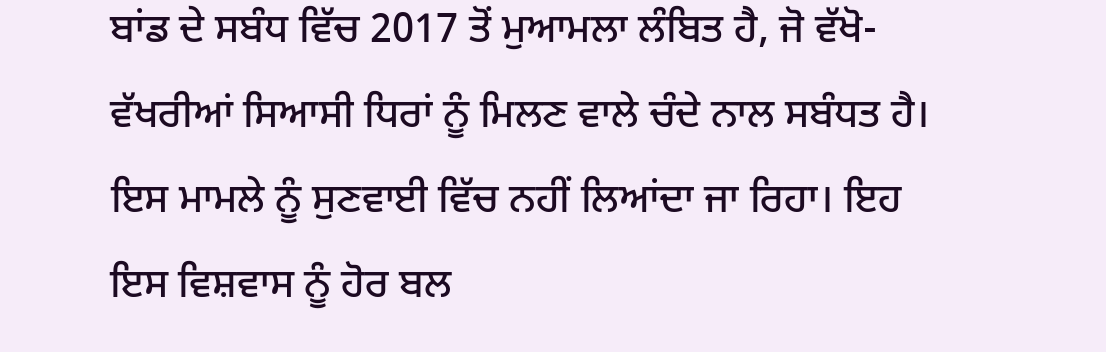ਬਾਂਡ ਦੇ ਸਬੰਧ ਵਿੱਚ 2017 ਤੋਂ ਮੁਆਮਲਾ ਲੰਬਿਤ ਹੈ, ਜੋ ਵੱਖੋ-ਵੱਖਰੀਆਂ ਸਿਆਸੀ ਧਿਰਾਂ ਨੂੰ ਮਿਲਣ ਵਾਲੇ ਚੰਦੇ ਨਾਲ ਸਬੰਧਤ ਹੈ। ਇਸ ਮਾਮਲੇ ਨੂੰ ਸੁਣਵਾਈ ਵਿੱਚ ਨਹੀਂ ਲਿਆਂਦਾ ਜਾ ਰਿਹਾ। ਇਹ ਇਸ ਵਿਸ਼ਵਾਸ ਨੂੰ ਹੋਰ ਬਲ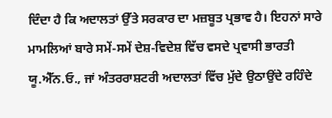ਦਿੰਦਾ ਹੈ ਕਿ ਅਦਾਲਤਾਂ ਉੱਤੇ ਸਰਕਾਰ ਦਾ ਮਜ਼ਬੂਤ ਪ੍ਰਭਾਵ ਹੈ। ਇਹਨਾਂ ਸਾਰੇ ਮਾਮਲਿਆਂ ਬਾਰੇ ਸਮੇਂ-ਸਮੇਂ ਦੇਸ਼-ਵਿਦੇਸ਼ ਵਿੱਚ ਵਸਦੇ ਪ੍ਰਵਾਸੀ ਭਾਰਤੀ ਯੂ.ਐੱਨ.ਓ., ਜਾਂ ਅੰਤਰਰਾਸ਼ਟਰੀ ਅਦਾਲਤਾਂ ਵਿੱਚ ਮੁੱਦੇ ਉਠਾਉਂਦੇ ਰਹਿੰਦੇ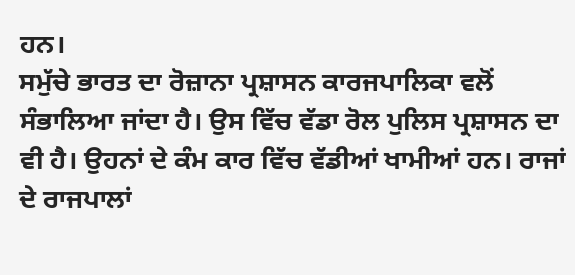ਹਨ।
ਸਮੁੱਚੇ ਭਾਰਤ ਦਾ ਰੋਜ਼ਾਨਾ ਪ੍ਰਸ਼ਾਸਨ ਕਾਰਜਪਾਲਿਕਾ ਵਲੋਂ ਸੰਭਾਲਿਆ ਜਾਂਦਾ ਹੈ। ਉਸ ਵਿੱਚ ਵੱਡਾ ਰੋਲ ਪੁਲਿਸ ਪ੍ਰਸ਼ਾਸਨ ਦਾ ਵੀ ਹੈ। ਉਹਨਾਂ ਦੇ ਕੰਮ ਕਾਰ ਵਿੱਚ ਵੱਡੀਆਂ ਖਾਮੀਆਂ ਹਨ। ਰਾਜਾਂ ਦੇ ਰਾਜਪਾਲਾਂ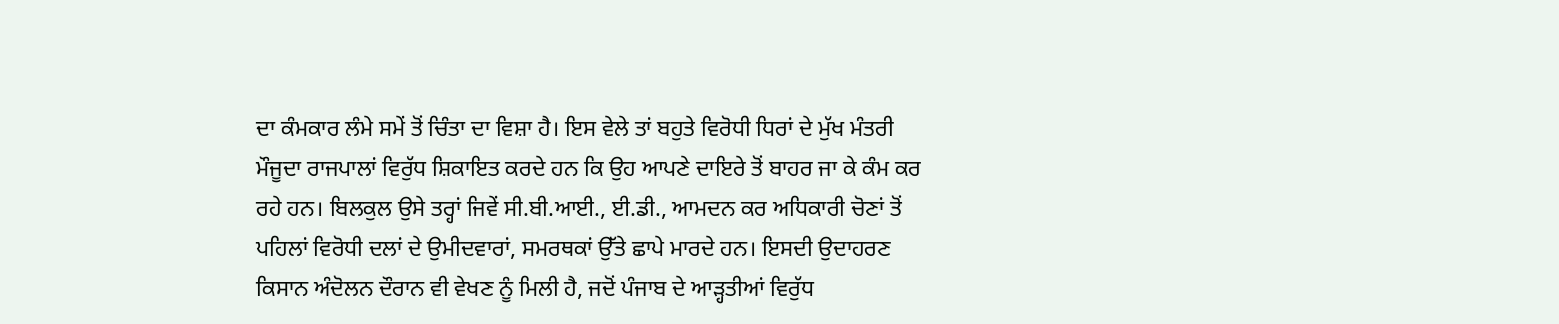ਦਾ ਕੰਮਕਾਰ ਲੰਮੇ ਸਮੇਂ ਤੋਂ ਚਿੰਤਾ ਦਾ ਵਿਸ਼ਾ ਹੈ। ਇਸ ਵੇਲੇ ਤਾਂ ਬਹੁਤੇ ਵਿਰੋਧੀ ਧਿਰਾਂ ਦੇ ਮੁੱਖ ਮੰਤਰੀ ਮੌਜੂਦਾ ਰਾਜਪਾਲਾਂ ਵਿਰੁੱਧ ਸ਼ਿਕਾਇਤ ਕਰਦੇ ਹਨ ਕਿ ਉਹ ਆਪਣੇ ਦਾਇਰੇ ਤੋਂ ਬਾਹਰ ਜਾ ਕੇ ਕੰਮ ਕਰ ਰਹੇ ਹਨ। ਬਿਲਕੁਲ ਉਸੇ ਤਰ੍ਹਾਂ ਜਿਵੇਂ ਸੀ.ਬੀ.ਆਈ., ਈ.ਡੀ., ਆਮਦਨ ਕਰ ਅਧਿਕਾਰੀ ਚੋਣਾਂ ਤੋਂ ਪਹਿਲਾਂ ਵਿਰੋਧੀ ਦਲਾਂ ਦੇ ਉਮੀਦਵਾਰਾਂ, ਸਮਰਥਕਾਂ ਉੱਤੇ ਛਾਪੇ ਮਾਰਦੇ ਹਨ। ਇਸਦੀ ਉਦਾਹਰਣ ਕਿਸਾਨ ਅੰਦੋਲਨ ਦੌਰਾਨ ਵੀ ਵੇਖਣ ਨੂੰ ਮਿਲੀ ਹੈ, ਜਦੋਂ ਪੰਜਾਬ ਦੇ ਆੜ੍ਹਤੀਆਂ ਵਿਰੁੱਧ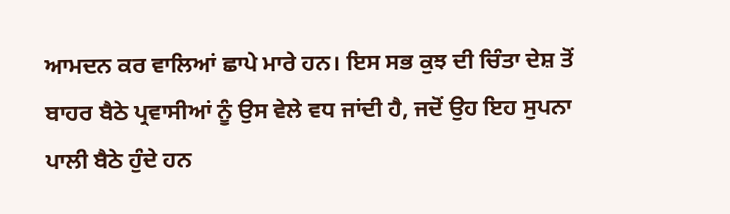ਆਮਦਨ ਕਰ ਵਾਲਿਆਂ ਛਾਪੇ ਮਾਰੇ ਹਨ। ਇਸ ਸਭ ਕੁਝ ਦੀ ਚਿੰਤਾ ਦੇਸ਼ ਤੋਂ ਬਾਹਰ ਬੈਠੇ ਪ੍ਰਵਾਸੀਆਂ ਨੂੰ ਉਸ ਵੇਲੇ ਵਧ ਜਾਂਦੀ ਹੈ, ਜਦੋਂ ਉਹ ਇਹ ਸੁਪਨਾ ਪਾਲੀ ਬੈਠੇ ਹੁੰਦੇ ਹਨ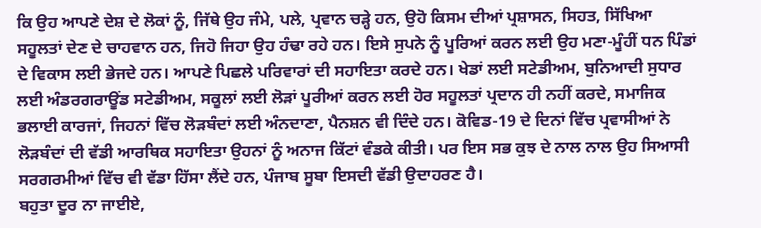ਕਿ ਉਹ ਆਪਣੇ ਦੇਸ਼ ਦੇ ਲੋਕਾਂ ਨੂੰ, ਜਿੱਥੇ ਉਹ ਜੰਮੇ, ਪਲੇ, ਪ੍ਰਵਾਨ ਚੜ੍ਹੇ ਹਨ, ਉਹੋ ਕਿਸਮ ਦੀਆਂ ਪ੍ਰਸ਼ਾਸਨ, ਸਿਹਤ, ਸਿੱਖਿਆ ਸਹੂਲਤਾਂ ਦੇਣ ਦੇ ਚਾਹਵਾਨ ਹਨ, ਜਿਹੋ ਜਿਹਾ ਉਹ ਹੰਢਾ ਰਹੇ ਹਨ। ਇਸੇ ਸੁਪਨੇ ਨੂੰ ਪੂਰਿਆਂ ਕਰਨ ਲਈ ਉਹ ਮਣਾ-ਮੂੰਹੀਂ ਧਨ ਪਿੰਡਾਂ ਦੇ ਵਿਕਾਸ ਲਈ ਭੇਜਦੇ ਹਨ। ਆਪਣੇ ਪਿਛਲੇ ਪਰਿਵਾਰਾਂ ਦੀ ਸਹਾਇਤਾ ਕਰਦੇ ਹਨ। ਖੇਡਾਂ ਲਈ ਸਟੇਡੀਅਮ, ਬੁਨਿਆਦੀ ਸੁਧਾਰ ਲਈ ਅੰਡਰਗਰਾਊਂਡ ਸਟੇਡੀਅਮ, ਸਕੂਲਾਂ ਲਈ ਲੋੜਾਂ ਪੂਰੀਆਂ ਕਰਨ ਲਈ ਹੋਰ ਸਹੂਲਤਾਂ ਪ੍ਰਦਾਨ ਹੀ ਨਹੀਂ ਕਰਦੇ, ਸਮਾਜਿਕ ਭਲਾਈ ਕਾਰਜਾਂ, ਜਿਹਨਾਂ ਵਿੱਚ ਲੋੜਬੰਦਾਂ ਲਈ ਅੰਨਦਾਣਾ, ਪੈਨਸ਼ਨ ਵੀ ਦਿੰਦੇ ਹਨ। ਕੋਵਿਡ-19 ਦੇ ਦਿਨਾਂ ਵਿੱਚ ਪ੍ਰਵਾਸੀਆਂ ਨੇ ਲੋੜਬੰਦਾਂ ਦੀ ਵੱਡੀ ਆਰਥਿਕ ਸਹਾਇਤਾ ਉਹਨਾਂ ਨੂੰ ਅਨਾਜ ਕਿੱਟਾਂ ਵੰਡਕੇ ਕੀਤੀ। ਪਰ ਇਸ ਸਭ ਕੁਝ ਦੇ ਨਾਲ ਨਾਲ ਉਹ ਸਿਆਸੀ ਸਰਗਰਮੀਆਂ ਵਿੱਚ ਵੀ ਵੱਡਾ ਹਿੱਸਾ ਲੈਂਦੇ ਹਨ, ਪੰਜਾਬ ਸੂਬਾ ਇਸਦੀ ਵੱਡੀ ਉਦਾਹਰਣ ਹੈ।
ਬਹੁਤਾ ਦੂਰ ਨਾ ਜਾਈਏ,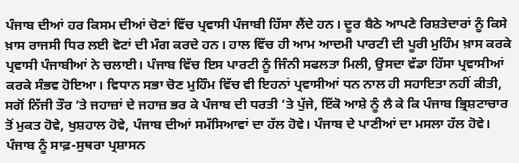ਪੰਜਾਬ ਦੀਆਂ ਹਰ ਕਿਸਮ ਦੀਆਂ ਚੋਣਾਂ ਵਿੱਚ ਪ੍ਰਵਾਸੀ ਪੰਜਾਬੀ ਹਿੱਸਾ ਲੈਂਦੇ ਹਨ। ਦੂਰ ਬੈਠੇ ਆਪਣੇ ਰਿਸ਼ਤੇਦਾਰਾਂ ਨੂੰ ਕਿਸੇ ਖ਼ਾਸ ਰਾਜਸੀ ਧਿਰ ਲਈ ਵੋਟਾਂ ਦੀ ਮੰਗ ਕਰਦੇ ਹਨ। ਹਾਲ ਵਿੱਚ ਹੀ ਆਮ ਆਦਮੀ ਪਾਰਟੀ ਦੀ ਪੂਰੀ ਮੁਹਿੰਮ ਖ਼ਾਸ ਕਰਕੇ ਪ੍ਰਵਾਸੀ ਪੰਜਾਬੀਆਂ ਨੇ ਚਲਾਈ। ਪੰਜਾਬ ਵਿੱਚ ਇਸ ਪਾਰਟੀ ਨੂੰ ਜਿੰਨੀ ਸਫਲਤਾ ਮਿਲੀ, ਉਸਦਾ ਵੱਡਾ ਹਿੱਸਾ ਪ੍ਰਵਾਸੀਆਂ ਕਰਕੇ ਸੰਭਵ ਹੋਇਆ। ਵਿਧਾਨ ਸਭਾ ਚੋਣ ਮੁਹਿੰਮ ਵਿੱਚ ਵੀ ਇਹਨਾਂ ਪ੍ਰਵਾਸੀਆਂ ਧਨ ਨਾਲ ਹੀ ਸਹਾਇਤਾ ਨਹੀਂ ਕੀਤੀ, ਸਗੋਂ ਨਿੱਜੀ ਤੌਰ ’ਤੇ ਜਹਾਜ਼ਾਂ ਦੇ ਜਹਾਜ਼ ਭਰ ਕੇ ਪੰਜਾਬ ਦੀ ਧਰਤੀ ’ਤੇ ਪੁੱਜੇ, ਇੱਕੋ ਆਸ਼ੇ ਨੂੰ ਲੈ ਕੇ ਕਿ ਪੰਜਾਬ ਭ੍ਰਿਸ਼ਟਾਚਾਰ ਤੋਂ ਮੁਕਤ ਹੋਵੇ, ਖੁਸ਼ਹਾਲ ਹੋਵੇ, ਪੰਜਾਬ ਦੀਆਂ ਸਮੱਸਿਆਵਾਂ ਦਾ ਹੱਲ ਹੋਵੇ। ਪੰਜਾਬ ਦੇ ਪਾਣੀਆਂ ਦਾ ਮਸਲਾ ਹੱਲ ਹੋਵੇ। ਪੰਜਾਬ ਨੂੰ ਸਾਫ਼-ਸੁਥਰਾ ਪ੍ਰਸ਼ਾਸਨ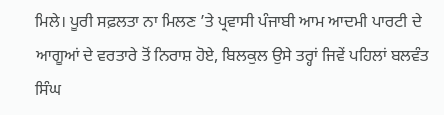ਮਿਲੇ। ਪੂਰੀ ਸਫ਼ਲਤਾ ਨਾ ਮਿਲਣ ’ਤੇ ਪ੍ਰਵਾਸੀ ਪੰਜਾਬੀ ਆਮ ਆਦਮੀ ਪਾਰਟੀ ਦੇ ਆਗੂਆਂ ਦੇ ਵਰਤਾਰੇ ਤੋਂ ਨਿਰਾਸ਼ ਹੋਏ, ਬਿਲਕੁਲ ਉਸੇ ਤਰ੍ਹਾਂ ਜਿਵੇਂ ਪਹਿਲਾਂ ਬਲਵੰਤ ਸਿੰਘ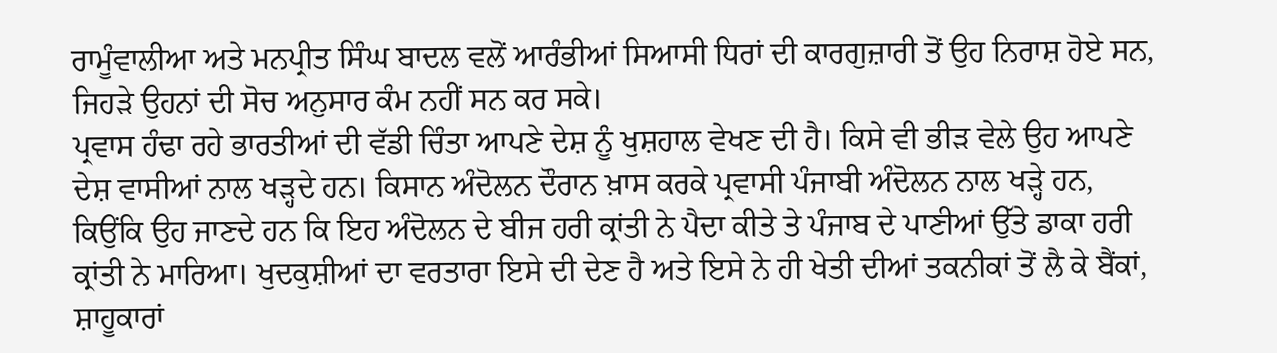ਰਾਮੂੰਵਾਲੀਆ ਅਤੇ ਮਨਪ੍ਰੀਤ ਸਿੰਘ ਬਾਦਲ ਵਲੋਂ ਆਰੰਭੀਆਂ ਸਿਆਸੀ ਧਿਰਾਂ ਦੀ ਕਾਰਗੁਜ਼ਾਰੀ ਤੋਂ ਉਹ ਨਿਰਾਸ਼ ਹੋਏ ਸਨ, ਜਿਹੜੇ ਉਹਨਾਂ ਦੀ ਸੋਚ ਅਨੁਸਾਰ ਕੰਮ ਨਹੀਂ ਸਨ ਕਰ ਸਕੇ।
ਪ੍ਰਵਾਸ ਹੰਢਾ ਰਹੇ ਭਾਰਤੀਆਂ ਦੀ ਵੱਡੀ ਚਿੰਤਾ ਆਪਣੇ ਦੇਸ਼ ਨੂੰ ਖੁਸ਼ਹਾਲ ਵੇਖਣ ਦੀ ਹੈ। ਕਿਸੇ ਵੀ ਭੀੜ ਵੇਲੇ ਉਹ ਆਪਣੇ ਦੇਸ਼ ਵਾਸੀਆਂ ਨਾਲ ਖੜ੍ਹਦੇ ਹਨ। ਕਿਸਾਨ ਅੰਦੋਲਨ ਦੌਰਾਨ ਖ਼ਾਸ ਕਰਕੇ ਪ੍ਰਵਾਸੀ ਪੰਜਾਬੀ ਅੰਦੋਲਨ ਨਾਲ ਖੜ੍ਹੇ ਹਨ, ਕਿਉਂਕਿ ਉਹ ਜਾਣਦੇ ਹਨ ਕਿ ਇਹ ਅੰਦੋਲਨ ਦੇ ਬੀਜ ਹਰੀ ਕ੍ਰਾਂਤੀ ਨੇ ਪੈਦਾ ਕੀਤੇ ਤੇ ਪੰਜਾਬ ਦੇ ਪਾਣੀਆਂ ਉੱਤੇ ਡਾਕਾ ਹਰੀ ਕ੍ਰਾਂਤੀ ਨੇ ਮਾਰਿਆ। ਖੁਦਕੁਸ਼ੀਆਂ ਦਾ ਵਰਤਾਰਾ ਇਸੇ ਦੀ ਦੇਣ ਹੈ ਅਤੇ ਇਸੇ ਨੇ ਹੀ ਖੇਤੀ ਦੀਆਂ ਤਕਨੀਕਾਂ ਤੋਂ ਲੈ ਕੇ ਬੈਂਕਾਂ, ਸ਼ਾਹੂਕਾਰਾਂ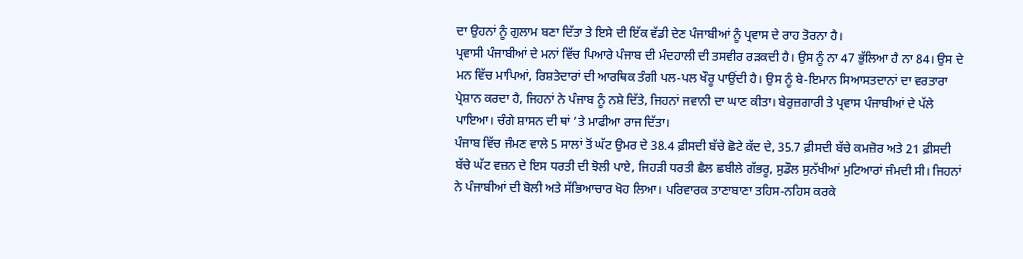ਦਾ ਉਹਨਾਂ ਨੂੰ ਗੁਲਾਮ ਬਣਾ ਦਿੱਤਾ ਤੇ ਇਸੇ ਦੀ ਇੱਕ ਵੱਡੀ ਦੇਣ ਪੰਜਾਬੀਆਂ ਨੂੰ ਪ੍ਰਵਾਸ ਦੇ ਰਾਹ ਤੋਰਨਾ ਹੈ।
ਪ੍ਰਵਾਸੀ ਪੰਜਾਬੀਆਂ ਦੇ ਮਨਾਂ ਵਿੱਚ ਪਿਆਰੇ ਪੰਜਾਬ ਦੀ ਮੰਦਹਾਲੀ ਦੀ ਤਸਵੀਰ ਰੜਕਦੀ ਹੈ। ਉਸ ਨੂੰ ਨਾ 47 ਭੁੱਲਿਆ ਹੈ ਨਾ 84। ਉਸ ਦੇ ਮਨ ਵਿੱਚ ਮਾਪਿਆਂ, ਰਿਸ਼ਤੇਦਾਰਾਂ ਦੀ ਆਰਥਿਕ ਤੰਗੀ ਪਲ-ਪਲ ਖੌਰੂ ਪਾਉਂਦੀ ਹੈ। ਉਸ ਨੂੰ ਬੇ-ਇਮਾਨ ਸਿਆਸਤਦਾਨਾਂ ਦਾ ਵਰਤਾਰਾ ਪ੍ਰੇਸ਼ਾਨ ਕਰਦਾ ਹੈ, ਜਿਹਨਾਂ ਨੇ ਪੰਜਾਬ ਨੂੰ ਨਸ਼ੇ ਦਿੱਤੇ, ਜਿਹਨਾਂ ਜਵਾਨੀ ਦਾ ਘਾਣ ਕੀਤਾ। ਬੇਰੁਜ਼ਗਾਰੀ ਤੇ ਪ੍ਰਵਾਸ ਪੰਜਾਬੀਆਂ ਦੇ ਪੱਲੇ ਪਾਇਆ। ਚੰਗੇ ਸ਼ਾਸਨ ਦੀ ਥਾਂ ’ਤੇ ਮਾਫੀਆ ਰਾਜ ਦਿੱਤਾ।
ਪੰਜਾਬ ਵਿੱਚ ਜੰਮਣ ਵਾਲੇ 5 ਸਾਲਾਂ ਤੋਂ ਘੱਟ ਉਮਰ ਦੇ 38.4 ਫ਼ੀਸਦੀ ਬੱਚੇ ਛੋਟੇ ਕੱਦ ਦੇ, 35.7 ਫ਼ੀਸਦੀ ਬੱਚੇ ਕਮਜ਼ੋਰ ਅਤੇ 21 ਫ਼ੀਸਦੀ ਬੱਚੇ ਘੱਟ ਵਜ਼ਨ ਦੇ ਇਸ ਧਰਤੀ ਦੀ ਝੋਲੀ ਪਾਏ, ਜਿਹੜੀ ਧਰਤੀ ਛੈਲ ਛਬੀਲੇ ਗੱਭਰੂ, ਸੁਡੌਲ ਸੁਨੱਖੀਆਂ ਮੁਟਿਆਰਾਂ ਜੰਮਦੀ ਸੀ। ਜਿਹਨਾਂ ਨੇ ਪੰਜਾਬੀਆਂ ਦੀ ਬੋਲੀ ਅਤੇ ਸੱਭਿਆਚਾਰ ਖੋਹ ਲਿਆ। ਪਰਿਵਾਰਕ ਤਾਣਾਬਾਣਾ ਤਹਿਸ-ਨਹਿਸ ਕਰਕੇ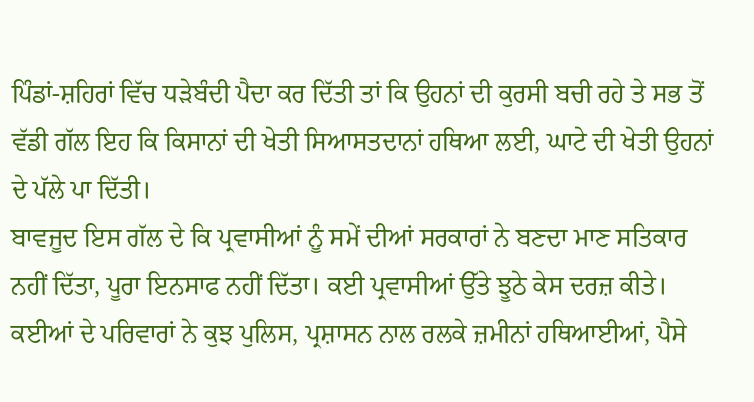ਪਿੰਡਾਂ-ਸ਼ਹਿਰਾਂ ਵਿੱਚ ਧੜੇਬੰਦੀ ਪੈਦਾ ਕਰ ਦਿੱਤੀ ਤਾਂ ਕਿ ਉਹਨਾਂ ਦੀ ਕੁਰਸੀ ਬਚੀ ਰਹੇ ਤੇ ਸਭ ਤੋਂ ਵੱਡੀ ਗੱਲ ਇਹ ਕਿ ਕਿਸਾਨਾਂ ਦੀ ਖੇਤੀ ਸਿਆਸਤਦਾਨਾਂ ਹਥਿਆ ਲਈ, ਘਾਟੇ ਦੀ ਖੇਤੀ ਉਹਨਾਂ ਦੇ ਪੱਲੇ ਪਾ ਦਿੱਤੀ।
ਬਾਵਜੂਦ ਇਸ ਗੱਲ ਦੇ ਕਿ ਪ੍ਰਵਾਸੀਆਂ ਨੂੰ ਸਮੇਂ ਦੀਆਂ ਸਰਕਾਰਾਂ ਨੇ ਬਣਦਾ ਮਾਣ ਸਤਿਕਾਰ ਨਹੀਂ ਦਿੱਤਾ, ਪੂਰਾ ਇਨਸਾਫ ਨਹੀਂ ਦਿੱਤਾ। ਕਈ ਪ੍ਰਵਾਸੀਆਂ ਉੱਤੇ ਝੂਠੇ ਕੇਸ ਦਰਜ਼ ਕੀਤੇ। ਕਈਆਂ ਦੇ ਪਰਿਵਾਰਾਂ ਨੇ ਕੁਝ ਪੁਲਿਸ, ਪ੍ਰਸ਼ਾਸਨ ਨਾਲ ਰਲਕੇ ਜ਼ਮੀਨਾਂ ਹਥਿਆਈਆਂ, ਪੈਸੇ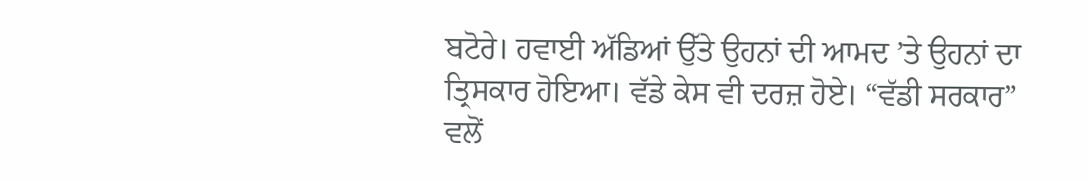ਬਟੋਰੇ। ਹਵਾਈ ਅੱਡਿਆਂ ਉੱਤੇ ਉਹਨਾਂ ਦੀ ਆਮਦ ’ਤੇ ਉਹਨਾਂ ਦਾ ਤ੍ਰਿਸਕਾਰ ਹੋਇਆ। ਵੱਡੇ ਕੇਸ ਵੀ ਦਰਜ਼ ਹੋਏ। “ਵੱਡੀ ਸਰਕਾਰ” ਵਲੋਂ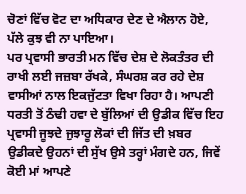ਚੋਣਾਂ ਵਿੱਚ ਵੋਟ ਦਾ ਅਧਿਕਾਰ ਦੇਣ ਦੇ ਐਲਾਨ ਹੋਏ, ਪੱਲੇ ਕੁਝ ਵੀ ਨਾ ਪਾਇਆ।
ਪਰ ਪ੍ਰਵਾਸੀ ਭਾਰਤੀ ਮਨ ਵਿੱਚ ਦੇਸ਼ ਦੇ ਲੋਕਤੰਤਰ ਦੀ ਰਾਖੀ ਲਈ ਜਜ਼ਬਾ ਰੱਖਕੇ, ਸੰਘਰਸ਼ ਕਰ ਰਹੇ ਦੇਸ਼ ਵਾਸੀਆਂ ਨਾਲ ਇਕਜੁੱਟਤਾ ਵਿਖਾ ਰਿਹਾ ਹੈ। ਆਪਣੀ ਧਰਤੀ ਤੋਂ ਠੰਢੀ ਹਵਾ ਦੇ ਬੁੱਲਿਆਂ ਦੀ ਉਡੀਕ ਵਿੱਚ ਇਹ ਪ੍ਰਵਾਸੀ ਜੂਝਦੇ ਜੁਝਾਰੂ ਲੋਕਾਂ ਦੀ ਜਿੱਤ ਦੀ ਖ਼ਬਰ ਉਡੀਕਦੇ ਉਹਨਾਂ ਦੀ ਸੁੱਖ ਉਸੇ ਤਰ੍ਹਾਂ ਮੰਗਦੇ ਹਨ, ਜਿਵੇਂ ਕੋਈ ਮਾਂ ਆਪਣੇ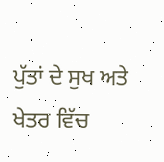ਪੁੱਤਾਂ ਦੇ ਸੁਖ ਅਤੇ ਖੇਤਰ ਵਿੱਚ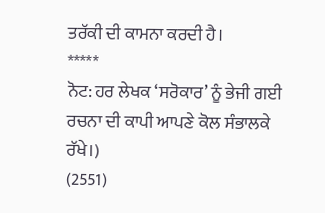ਤਰੱਕੀ ਦੀ ਕਾਮਨਾ ਕਰਦੀ ਹੈ।
*****
ਨੋਟ: ਹਰ ਲੇਖਕ ‘ਸਰੋਕਾਰ’ ਨੂੰ ਭੇਜੀ ਗਈ ਰਚਨਾ ਦੀ ਕਾਪੀ ਆਪਣੇ ਕੋਲ ਸੰਭਾਲਕੇ ਰੱਖੇ।)
(2551)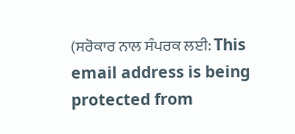(ਸਰੋਕਾਰ ਨਾਲ ਸੰਪਰਕ ਲਈ: This email address is being protected from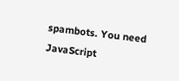spambots. You need JavaScript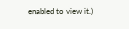enabled to view it.)